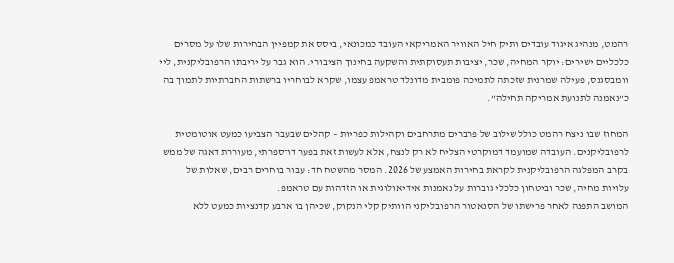רהמט, מנהיג איגוד עובדים ותיק חיל האוויר האמריקאי העובד כמכונאי, ביסס את קמפיין הבחירות שלו על מסרים כלכליים ישירים: יוקר המחיה, שכר, יציבות תעסוקתית והשקעה בחינוך הציבורי. הוא גבר על יריבתו הרפובליקנית, ליי וומבסגנס, פעילה שמרנית שזכתה לתמיכה פומבית מדונלד טראמפ עצמו, שקרא לבוחריו ברשתות החברתיות לתמוך בה כ”נאמנה לתנועת אמריקה תחילה”.

המחוז שבו ניצח רהמט כולל שילוב של פרברים מתרחבים וקהילות כפריות – קהלים שבעבר הצביעו כמעט אוטומטית לרפובליקנים. העובדה שמועמד דמוקרטי הצליח לא רק לנצח, אלא לעשות זאת בפער דו־ספרתי, מעוררת דאגה של ממש בקרב המפלגה הרפובליקנית לקראת בחירות האמצע של 2026. המסר מהשטח חד: עבור בוחרים רבים, שאלות של עלויות מחיה, שכר וביטחון כלכלי גוברות על נאמנות אידיאולוגית או הזדהות עם טראמפ.
המושב התפנה לאחר פרישתו של הסנאטור הרפובליקני הוותיק קלי הנקוק, שכיהן בו ארבע קדנציות כמעט ללא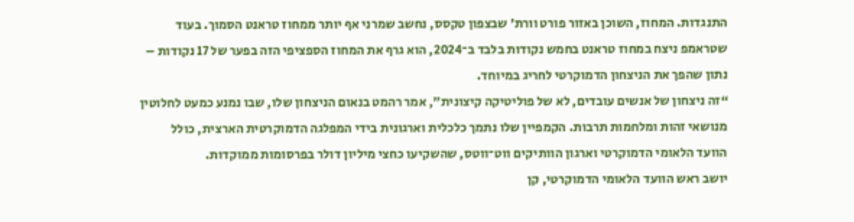התנגדות. המחוז, השוכן באזור פורט וורת’ שבצפון טקסס, נחשב שמרני אף יותר ממחוז טראנט הסמוך. בעוד שטראמפ ניצח במחוז טראנט בחמש נקודות בלבד ב־2024, הוא גרף את המחוז הספציפי הזה בפער של 17 נקודות – נתון שהפך את הניצחון הדמוקרטי לחריג במיוחד.
“זה ניצחון של אנשים עובדים, לא של פוליטיקה קיצונית”, אמר רהמט בנאום הניצחון שלו, שבו נמנע כמעט לחלוטין מנושאי זהות ומלחמות תרבות. הקמפיין שלו נתמך כלכלית וארגונית בידי המפלגה הדמוקרטית הארצית, כולל הוועד הלאומי הדמוקרטי וארגון הוותיקים ווט־ווטס, שהשקיעו כחצי מיליון דולר בפרסומות ממוקדות.
יושב ראש הוועד הלאומי הדמוקרטי, קן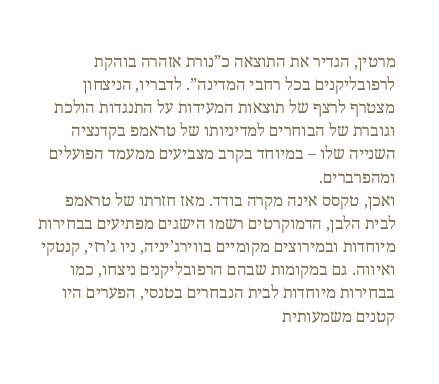מרטין, הגדיר את התוצאה כ”נורת אזהרה בוהקת לרפובליקנים בכל רחבי המדינה”. לדבריו, הניצחון מצטרף לרצף של תוצאות המעידות על התנגדות הולכת וגוברת של הבוחרים למדיניותו של טראמפ בקדנציה השנייה שלו – במיוחד בקרב מצביעים ממעמד הפועלים ומהפרברים.
ואכן, טקסס אינה מקרה בודד. מאז חזרתו של טראמפ לבית הלבן, הדמוקרטים רשמו הישגים מפתיעים בבחירות מיוחדות ובמירוצים מקומיים בווירג’יניה, ניו ג’רזי, קנטקי ואיווה. גם במקומות שבהם הרפובליקנים ניצחו, כמו בבחירות מיוחדות לבית הנבחרים בטנסי, הפערים היו קטנים משמעותית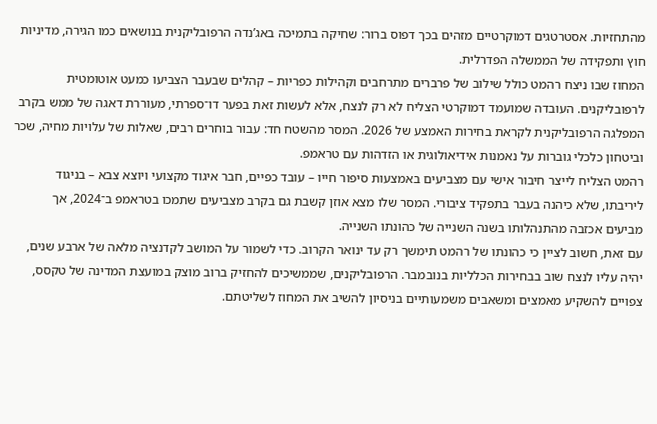מהתחזיות. אסטרטגים דמוקרטיים מזהים בכך דפוס ברור: שחיקה בתמיכה באג’נדה הרפובליקנית בנושאים כמו הגירה, מדיניות חוץ ותפקידה של הממשלה הפדרלית.
המחוז שבו ניצח רהמט כולל שילוב של פרברים מתרחבים וקהילות כפריות – קהלים שבעבר הצביעו כמעט אוטומטית לרפובליקנים. העובדה שמועמד דמוקרטי הצליח לא רק לנצח, אלא לעשות זאת בפער דו־ספרתי, מעוררת דאגה של ממש בקרב המפלגה הרפובליקנית לקראת בחירות האמצע של 2026. המסר מהשטח חד: עבור בוחרים רבים, שאלות של עלויות מחיה, שכר וביטחון כלכלי גוברות על נאמנות אידיאולוגית או הזדהות עם טראמפ.
רהמט הצליח לייצר חיבור אישי עם מצביעים באמצעות סיפור חייו – עובד כפיים, חבר איגוד מקצועי ויוצא צבא – בניגוד ליריבתו, שלא כיהנה בעבר בתפקיד ציבורי. המסר שלו מצא אוזן קשבת גם בקרב מצביעים שתמכו בטראמפ ב־2024, אך מביעים אכזבה מהתנהלותו בשנה השנייה של כהונתו השנייה.
עם זאת, חשוב לציין כי כהונתו של רהמט תימשך רק עד ינואר הקרוב. כדי לשמור על המושב לקדנציה מלאה של ארבע שנים, יהיה עליו לנצח שוב בבחירות הכלליות בנובמבר. הרפובליקנים, שממשיכים להחזיק ברוב מוצק במועצת המדינה של טקסס, צפויים להשקיע מאמצים ומשאבים משמעותיים בניסיון להשיב את המחוז לשליטתם.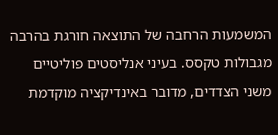המשמעות הרחבה של התוצאה חורגת בהרבה מגבולות טקסס. בעיני אנליסטים פוליטיים משני הצדדים, מדובר באינדיקציה מוקדמת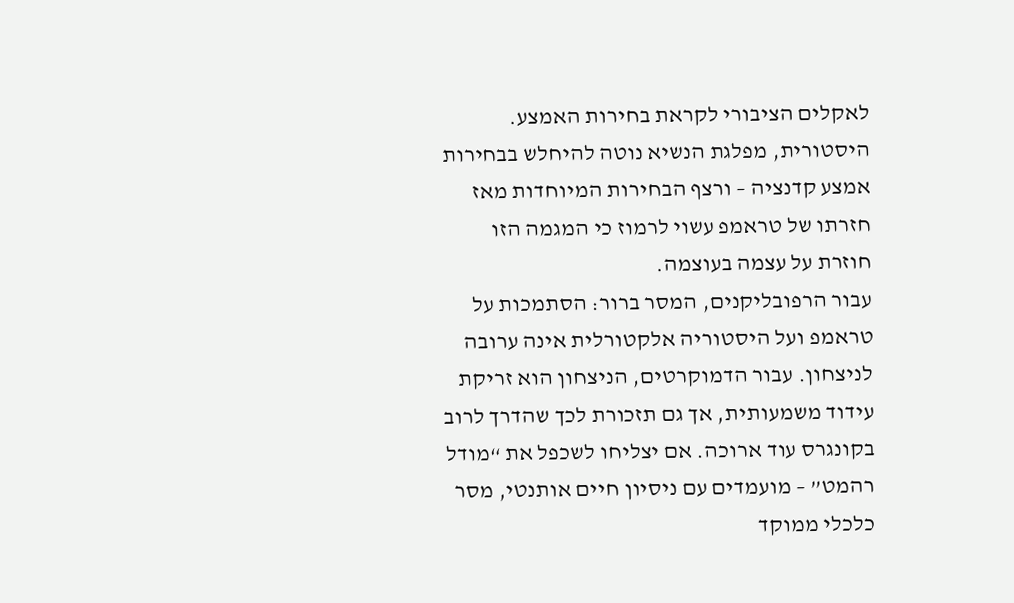לאקלים הציבורי לקראת בחירות האמצע. היסטורית, מפלגת הנשיא נוטה להיחלש בבחירות אמצע קדנציה – ורצף הבחירות המיוחדות מאז חזרתו של טראמפ עשוי לרמוז כי המגמה הזו חוזרת על עצמה בעוצמה.
עבור הרפובליקנים, המסר ברור: הסתמכות על טראמפ ועל היסטוריה אלקטורלית אינה ערובה לניצחון. עבור הדמוקרטים, הניצחון הוא זריקת עידוד משמעותית, אך גם תזכורת לכך שהדרך לרוב בקונגרס עוד ארוכה. אם יצליחו לשכפל את “מודל רהמט” – מועמדים עם ניסיון חיים אותנטי, מסר כלכלי ממוקד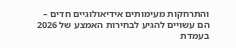והתרחקות מעימותים אידיאולוגיים חדים – הם עשויים להגיע לבחירות האמצע של 2026 בעמדת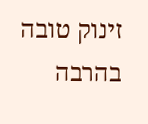זינוק טובה בהרבה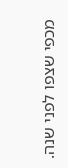מכפי שצפו לפני שנה.